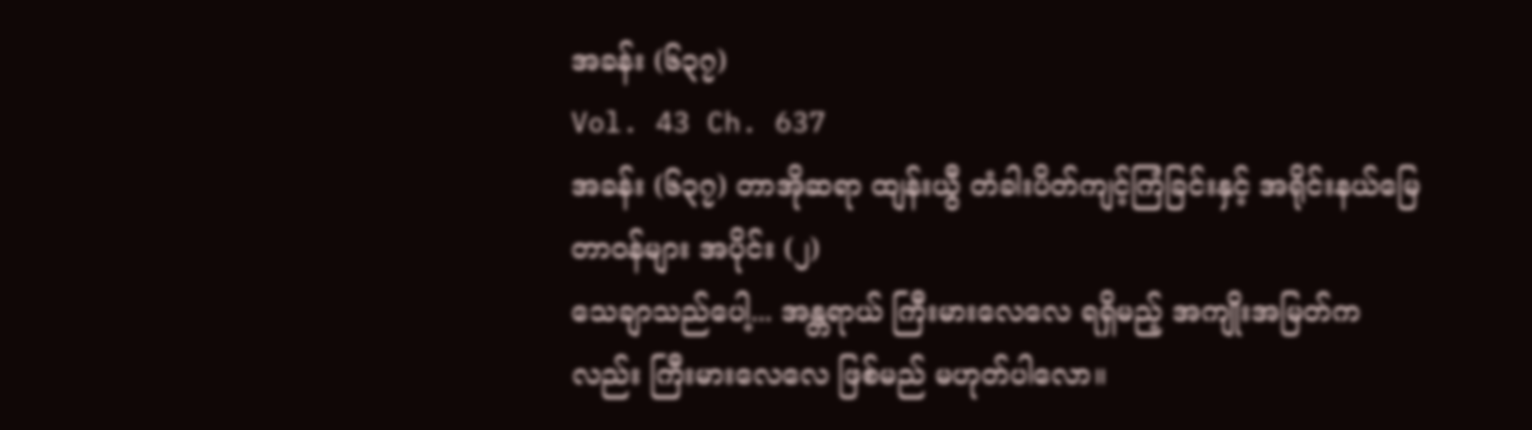အခန်း (၆၃၇)
Vol. 43 Ch. 637
အခန်း (၆၃၇) တာအိုဆရာ ထျန်းယွီ တံခါးပိတ်ကျင့်ကြံခြင်းနှင့် အရိုင်းနယ်မြေ တာဝန်များ အပိုင်း (၂)
သေချာသည်ပေါ့... အန္တရာယ် ကြီးမားလေလေ ရရှိမည့် အကျိုးအမြတ်ကလည်း ကြီးမားလေလေ ဖြစ်မည် မဟုတ်ပါလော။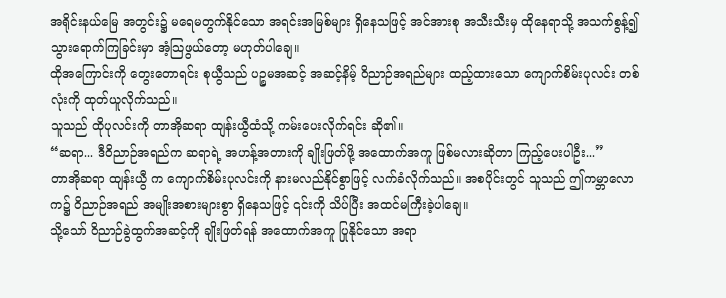အရိုင်းနယ်မြေ အတွင်း၌ မရေမတွက်နိုင်သော အရင်းအမြစ်များ ရှိနေသဖြင့် အင်အားစု အသီးသီးမှ ထိုနေရာသို့ အသက်စွန့်၍ သွားရောက်ကြခြင်းမှာ အံ့သြဖွယ်တော့ မဟုတ်ပါချေ။
ထိုအကြောင်းကို တွေးတောရင်း စုယွီသည် ပဉ္စမအဆင့် အဆင့်နိမ့် ဝိညာဉ်အရည်များ ထည့်ထားသော ကျောက်စိမ်းပုလင်း တစ်လုံးကို ထုတ်ယူလိုက်သည်။
သူသည် ထိုပုလင်းကို တာအိုဆရာ ထျန်းယွီထံသို့ ကမ်းပေးလိုက်ရင်း ဆို၏။
“ဆရာ... ဒီဝိညာဉ်အရည်က ဆရာရဲ့ အဟန့်အတားကို ချိုးဖြတ်ဖို့ အထောက်အကူ ဖြစ်မလားဆိုတာ ကြည့်ပေးပါဦး...”
တာအိုဆရာ ထျန်းယွီ က ကျောက်စိမ်းပုလင်းကို နားမလည်နိုင်စွာဖြင့် လက်ခံလိုက်သည်။ အစပိုင်းတွင် သူသည် ဤကမ္ဘာလောက၌ ဝိညာဉ်အရည် အမျိုးအစားများစွာ ရှိနေသဖြင့် ၎င်းကို သိပ်ပြီး အထင်မကြီးခဲ့ပါချေ။
သို့သော် ဝိညာဉ်ခွဲထွက်အဆင့်ကို ချိုးဖြတ်ရန် အထောက်အကူ ပြုနိုင်သော အရာ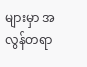များမှာ အလွန်တရာ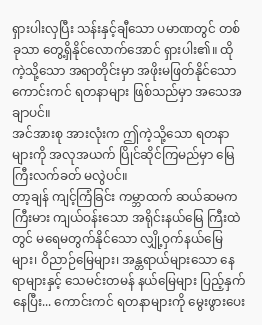ရှားပါးလှပြီး သန်းနှင့်ချီသော ပမာဏတွင် တစ်ခုသာ တွေ့ရှိနိုင်လောက်အောင် ရှားပါး၏။ ထိုကဲ့သို့သော အရာတိုင်းမှာ အဖိုးမဖြတ်နိုင်သော ကောင်းကင် ရတနာများ ဖြစ်သည်မှာ အသေအချာပင်။
အင်အားစု အားလုံးက ဤကဲ့သို့သော ရတနာများကို အလုအယက် ပြိုင်ဆိုင်ကြမည်မှာ မြေကြီးလက်ခတ် မလွဲပင်။
တာ့ချန် ကျင့်ကြံခြင်း ကမ္ဘာထက် ဆယ်ဆမက ကြီးမား ကျယ်ဝန်းသော အရိုင်းနယ်မြေ ကြီးထဲတွင် မရေမတွက်နိုင်သော လျှို့ဝှက်နယ်မြေများ၊ ဝိညာဉ်မြေများ၊ အန္တရာယ်များသော နေရာများနှင့် သေမင်းတမန် နယ်မြေများ ပြည့်နှက်နေပြီး... ကောင်းကင် ရတနာများကို မွေးဖွားပေး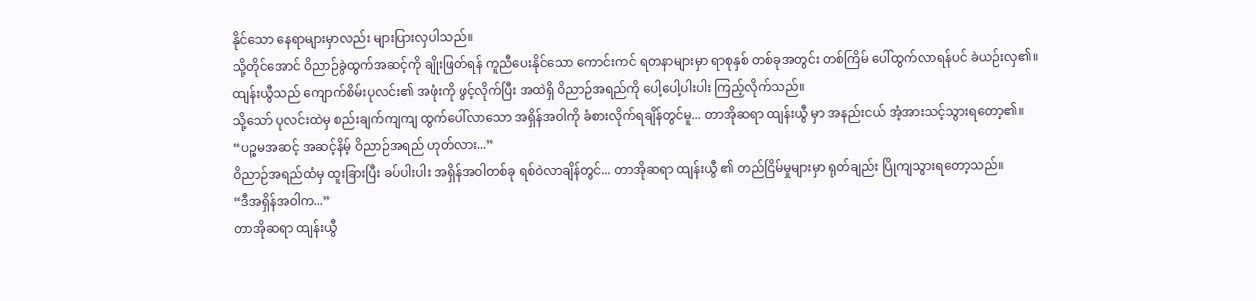နိုင်သော နေရာများမှာလည်း များပြားလှပါသည်။
သို့တိုင်အောင် ဝိညာဉ်ခွဲထွက်အဆင့်ကို ချိုးဖြတ်ရန် ကူညီပေးနိုင်သော ကောင်းကင် ရတနာများမှာ ရာစုနှစ် တစ်ခုအတွင်း တစ်ကြိမ် ပေါ်ထွက်လာရန်ပင် ခဲယဉ်းလှ၏။
ထျန်းယွီသည် ကျောက်စိမ်းပုလင်း၏ အဖုံးကို ဖွင့်လိုက်ပြီး အထဲရှိ ဝိညာဉ်အရည်ကို ပေါ့ပေါ့ပါးပါး ကြည့်လိုက်သည်။
သို့သော် ပုလင်းထဲမှ စည်းချက်ကျကျ ထွက်ပေါ်လာသော အရှိန်အဝါကို ခံစားလိုက်ရချိန်တွင်မူ... တာအိုဆရာ ထျန်းယွီ မှာ အနည်းငယ် အံ့အားသင့်သွားရတော့၏။
“ပဉ္စမအဆင့် အဆင့်နိမ့် ဝိညာဉ်အရည် ဟုတ်လား...”
ဝိညာဉ်အရည်ထံမှ ထူးခြားပြီး ခပ်ပါးပါး အရှိန်အဝါတစ်ခု ရစ်ဝဲလာချိန်တွင်... တာအိုဆရာ ထျန်းယွီ ၏ တည်ငြိမ်မှုများမှာ ရုတ်ချည်း ပြိုကျသွားရတော့သည်။
“ဒီအရှိန်အဝါက...”
တာအိုဆရာ ထျန်းယွီ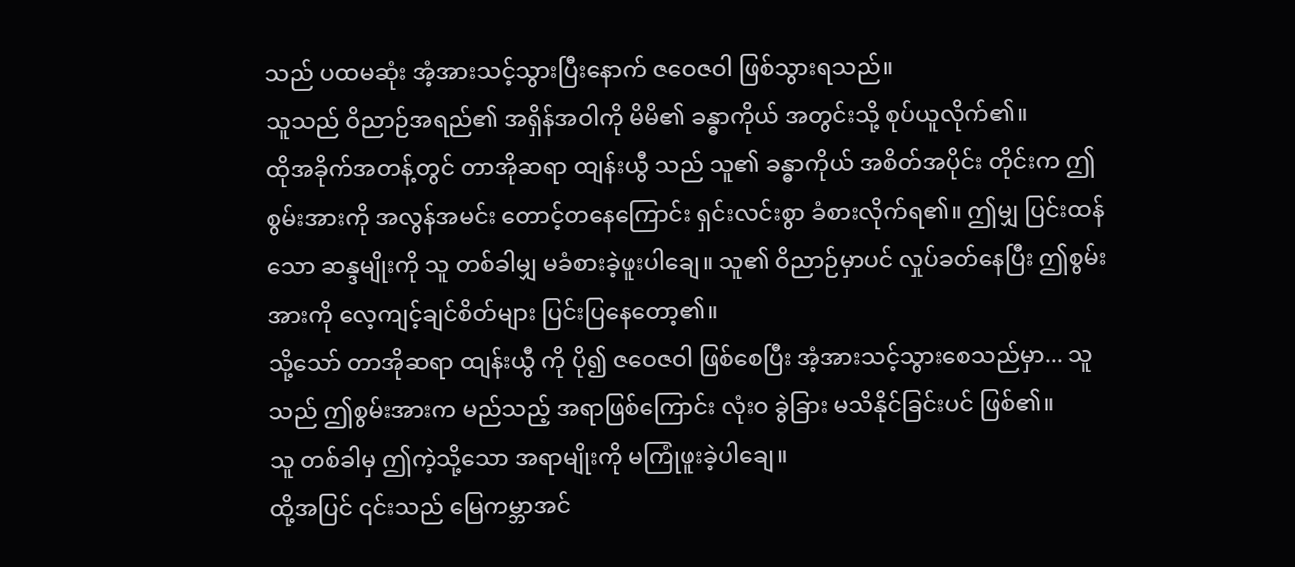သည် ပထမဆုံး အံ့အားသင့်သွားပြီးနောက် ဇဝေဇဝါ ဖြစ်သွားရသည်။
သူသည် ဝိညာဉ်အရည်၏ အရှိန်အဝါကို မိမိ၏ ခန္ဓာကိုယ် အတွင်းသို့ စုပ်ယူလိုက်၏။
ထိုအခိုက်အတန့်တွင် တာအိုဆရာ ထျန်းယွီ သည် သူ၏ ခန္ဓာကိုယ် အစိတ်အပိုင်း တိုင်းက ဤစွမ်းအားကို အလွန်အမင်း တောင့်တနေကြောင်း ရှင်းလင်းစွာ ခံစားလိုက်ရ၏။ ဤမျှ ပြင်းထန်သော ဆန္ဒမျိုးကို သူ တစ်ခါမျှ မခံစားခဲ့ဖူးပါချေ။ သူ၏ ဝိညာဉ်မှာပင် လှုပ်ခတ်နေပြီး ဤစွမ်းအားကို လေ့ကျင့်ချင်စိတ်များ ပြင်းပြနေတော့၏။
သို့သော် တာအိုဆရာ ထျန်းယွီ ကို ပို၍ ဇဝေဇဝါ ဖြစ်စေပြီး အံ့အားသင့်သွားစေသည်မှာ... သူသည် ဤစွမ်းအားက မည်သည့် အရာဖြစ်ကြောင်း လုံးဝ ခွဲခြား မသိနိုင်ခြင်းပင် ဖြစ်၏။
သူ တစ်ခါမှ ဤကဲ့သို့သော အရာမျိုးကို မကြုံဖူးခဲ့ပါချေ။
ထို့အပြင် ၎င်းသည် မြေကမ္ဘာအင်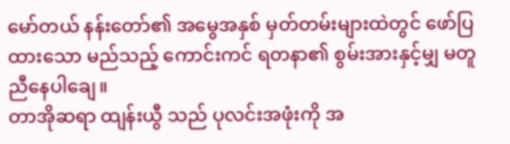မော်တယ် နန်းတော်၏ အမွေအနှစ် မှတ်တမ်းများထဲတွင် ဖော်ပြထားသော မည်သည့် ကောင်းကင် ရတနာ၏ စွမ်းအားနှင့်မျှ မတူညီနေပါချေ။
တာအိုဆရာ ထျန်းယွီ သည် ပုလင်းအဖုံးကို အ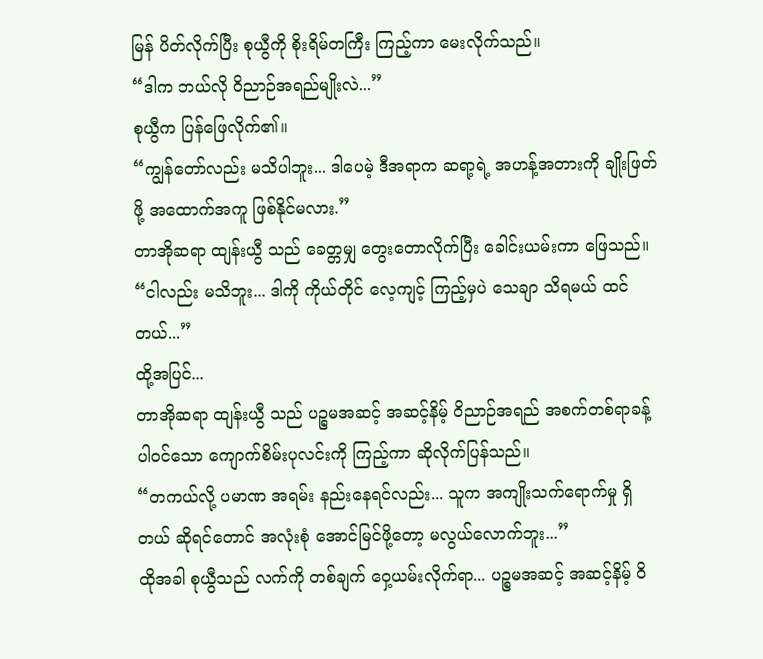မြန် ပိတ်လိုက်ပြီး စုယွီကို စိုးရိမ်တကြီး ကြည့်ကာ မေးလိုက်သည်။
“ဒါက ဘယ်လို ဝိညာဉ်အရည်မျိုးလဲ...”
စုယွီက ပြန်ဖြေလိုက်၏။
“ကျွန်တော်လည်း မသိပါဘူး... ဒါပေမဲ့ ဒီအရာက ဆရာ့ရဲ့ အဟန့်အတားကို ချိုးဖြတ်ဖို့ အထောက်အကူ ဖြစ်နိုင်မလား.”
တာအိုဆရာ ထျန်းယွီ သည် ခေတ္တမျှ တွေးတောလိုက်ပြီး ခေါင်းယမ်းကာ ဖြေသည်။
“ငါလည်း မသိဘူး... ဒါကို ကိုယ်တိုင် လေ့ကျင့် ကြည့်မှပဲ သေချာ သိရမယ် ထင်တယ်...”
ထို့အပြင်...
တာအိုဆရာ ထျန်းယွီ သည် ပဉ္စမအဆင့် အဆင့်နိမ့် ဝိညာဉ်အရည် အစက်တစ်ရာခန့် ပါဝင်သော ကျောက်စိမ်းပုလင်းကို ကြည့်ကာ ဆိုလိုက်ပြန်သည်။
“တကယ်လို့ ပမာဏ အရမ်း နည်းနေရင်လည်း... သူက အကျိုးသက်ရောက်မှု ရှိတယ် ဆိုရင်တောင် အလုံးစုံ အောင်မြင်ဖို့တော့ မလွယ်လောက်ဘူး...”
ထိုအခါ စုယွီသည် လက်ကို တစ်ချက် ဝှေ့ယမ်းလိုက်ရာ... ပဉ္စမအဆင့် အဆင့်နိမ့် ဝိ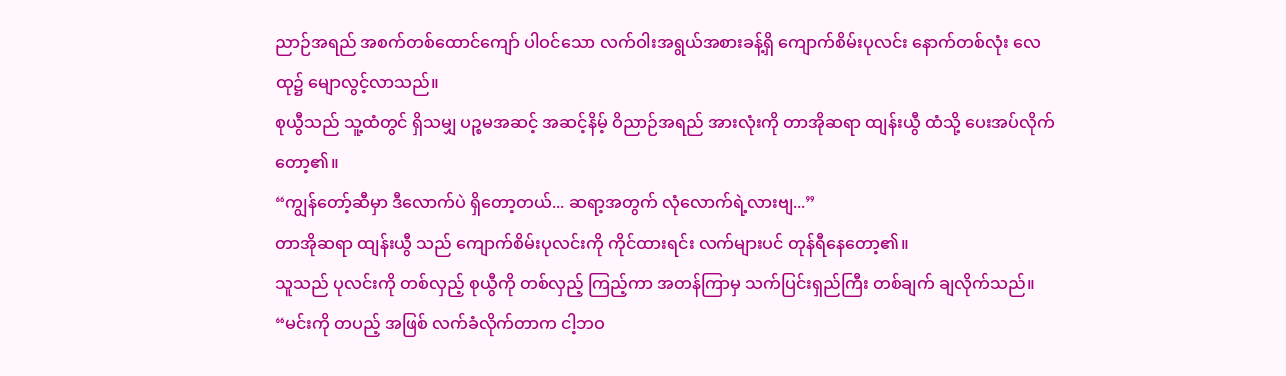ညာဉ်အရည် အစက်တစ်ထောင်ကျော် ပါဝင်သော လက်ဝါးအရွယ်အစားခန့်ရှိ ကျောက်စိမ်းပုလင်း နောက်တစ်လုံး လေထု၌ မျောလွင့်လာသည်။
စုယွီသည် သူ့ထံတွင် ရှိသမျှ ပဉ္စမအဆင့် အဆင့်နိမ့် ဝိညာဉ်အရည် အားလုံးကို တာအိုဆရာ ထျန်းယွီ ထံသို့ ပေးအပ်လိုက်တော့၏။
“ကျွန်တော့်ဆီမှာ ဒီလောက်ပဲ ရှိတော့တယ်... ဆရာ့အတွက် လုံလောက်ရဲ့လားဗျ...”
တာအိုဆရာ ထျန်းယွီ သည် ကျောက်စိမ်းပုလင်းကို ကိုင်ထားရင်း လက်များပင် တုန်ရီနေတော့၏။
သူသည် ပုလင်းကို တစ်လှည့် စုယွီကို တစ်လှည့် ကြည့်ကာ အတန်ကြာမှ သက်ပြင်းရှည်ကြီး တစ်ချက် ချလိုက်သည်။
“မင်းကို တပည့် အဖြစ် လက်ခံလိုက်တာက ငါ့ဘဝ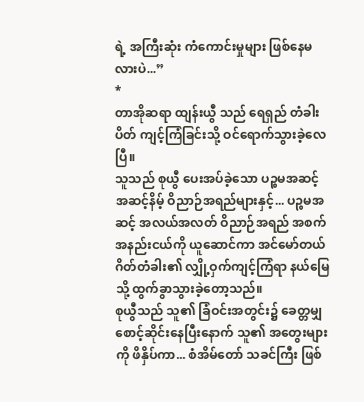ရဲ့ အကြီးဆုံး ကံကောင်းမှုများ ဖြစ်နေမလားပဲ...”
*
တာအိုဆရာ ထျန်းယွီ သည် ရေရှည် တံခါးပိတ် ကျင့်ကြံခြင်းသို့ ဝင်ရောက်သွားခဲ့လေပြီ။
သူသည် စုယွီ ပေးအပ်ခဲ့သော ပဉ္စမအဆင့် အဆင့်နိမ့် ဝိညာဉ်အရည်များနှင့်... ပဉ္စမအဆင့် အလယ်အလတ် ဝိညာဉ်အရည် အစက် အနည်းငယ်ကို ယူဆောင်ကာ အင်မော်တယ် ဂိတ်တံခါး၏ လျှို့ဝှက်ကျင့်ကြံရာ နယ်မြေသို့ ထွက်ခွာသွားခဲ့တော့သည်။
စုယွီသည် သူ၏ ခြံဝင်းအတွင်း၌ ခေတ္တမျှ စောင့်ဆိုင်းနေပြီးနောက် သူ၏ အတွေးများကို ဖိနှိပ်ကာ... စံအိမ်တော် သခင်ကြီး ဖြစ်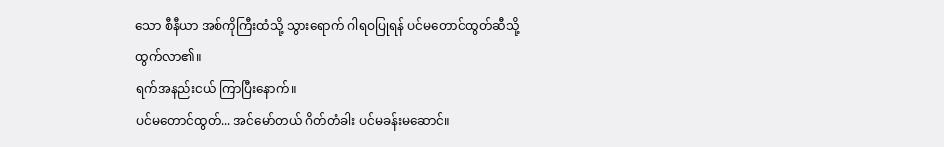သော စီနီယာ အစ်ကိုကြီးထံသို့ သွားရောက် ဂါရဝပြုရန် ပင်မတောင်ထွတ်ဆီသို့ ထွက်လာ၏။
ရက်အနည်းငယ် ကြာပြီးနောက်။
ပင်မတောင်ထွတ်... အင်မော်တယ် ဂိတ်တံခါး ပင်မခန်းမဆောင်။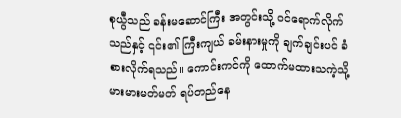စုယွီသည် ခန်းမဆောင်ကြီး အတွင်းသို့ ဝင်ရောက်လိုက်သည်နှင့် ၎င်း၏ ကြီးကျယ် ခမ်းနားမှုကို ချက်ချင်းပင် ခံစားလိုက်ရသည်။ ကောင်းကင်ကို ထောက်မထားသကဲ့သို့ မားမားမတ်မတ် ရပ်တည်နေ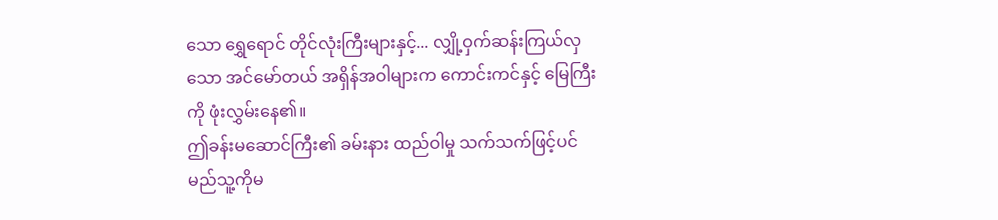သော ရွှေရောင် တိုင်လုံးကြီးများနှင့်... လျှို့ဝှက်ဆန်းကြယ်လှသော အင်မော်တယ် အရှိန်အဝါများက ကောင်းကင်နှင့် မြေကြီးကို ဖုံးလွှမ်းနေ၏။
ဤခန်းမဆောင်ကြီး၏ ခမ်းနား ထည်ဝါမှု သက်သက်ဖြင့်ပင် မည်သူ့ကိုမ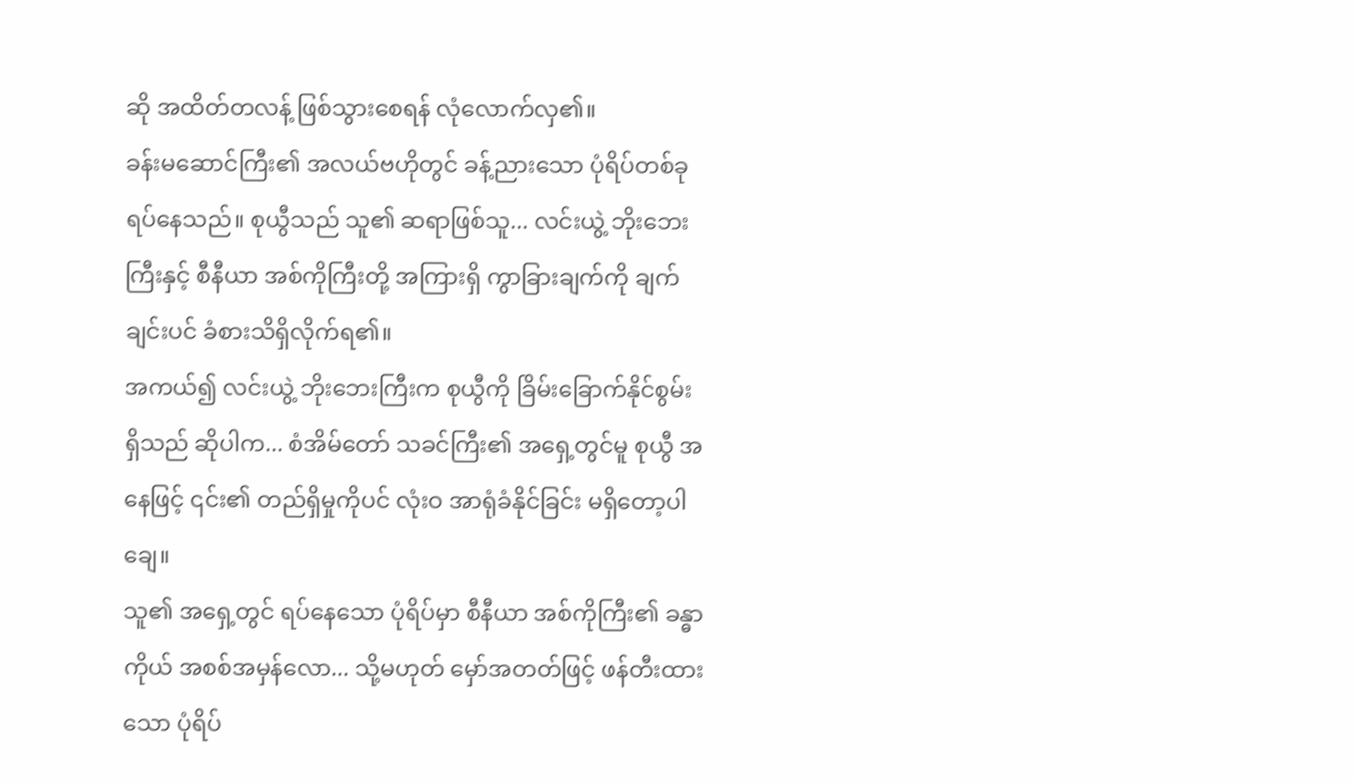ဆို အထိတ်တလန့် ဖြစ်သွားစေရန် လုံလောက်လှ၏။
ခန်းမဆောင်ကြီး၏ အလယ်ဗဟိုတွင် ခန့်ညားသော ပုံရိပ်တစ်ခု ရပ်နေသည်။ စုယွီသည် သူ၏ ဆရာဖြစ်သူ... လင်းယွဲ့ ဘိုးဘေးကြီးနှင့် စီနီယာ အစ်ကိုကြီးတို့ အကြားရှိ ကွာခြားချက်ကို ချက်ချင်းပင် ခံစားသိရှိလိုက်ရ၏။
အကယ်၍ လင်းယွဲ့ ဘိုးဘေးကြီးက စုယွီကို ခြိမ်းခြောက်နိုင်စွမ်း ရှိသည် ဆိုပါက... စံအိမ်တော် သခင်ကြီး၏ အရှေ့တွင်မူ စုယွီ အနေဖြင့် ၎င်း၏ တည်ရှိမှုကိုပင် လုံးဝ အာရုံခံနိုင်ခြင်း မရှိတော့ပါချေ။
သူ၏ အရှေ့တွင် ရပ်နေသော ပုံရိပ်မှာ စီနီယာ အစ်ကိုကြီး၏ ခန္ဓာကိုယ် အစစ်အမှန်လော... သို့မဟုတ် မှော်အတတ်ဖြင့် ဖန်တီးထားသော ပုံရိပ်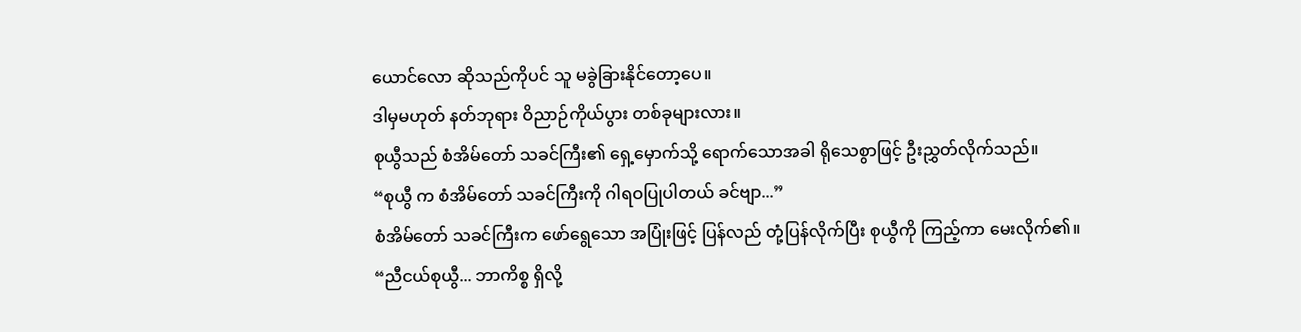ယောင်လော ဆိုသည်ကိုပင် သူ မခွဲခြားနိုင်တော့ပေ။
ဒါမှမဟုတ် နတ်ဘုရား ဝိညာဉ်ကိုယ်ပွား တစ်ခုများလား။
စုယွီသည် စံအိမ်တော် သခင်ကြီး၏ ရှေ့မှောက်သို့ ရောက်သောအခါ ရိုသေစွာဖြင့် ဦးညွှတ်လိုက်သည်။
“စုယွီ က စံအိမ်တော် သခင်ကြီးကို ဂါရဝပြုပါတယ် ခင်ဗျာ...”
စံအိမ်တော် သခင်ကြီးက ဖော်ရွေသော အပြုံးဖြင့် ပြန်လည် တုံ့ပြန်လိုက်ပြီး စုယွီကို ကြည့်ကာ မေးလိုက်၏။
“ညီငယ်စုယွီ... ဘာကိစ္စ ရှိလို့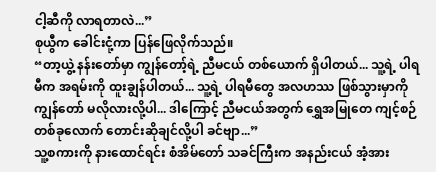ငါ့ဆီကို လာရတာလဲ...”
စုယွီက ခေါင်းငုံ့ကာ ပြန်ဖြေလိုက်သည်။
“တာ့ယွဲ့ နန်းတော်မှာ ကျွန်တော့်ရဲ့ ညီမငယ် တစ်ယောက် ရှိပါတယ်... သူ့ရဲ့ ပါရမီက အရမ်းကို ထူးချွန်ပါတယ်... သူ့ရဲ့ ပါရမီတွေ အလဟဿ ဖြစ်သွားမှာကို ကျွန်တော် မလိုလားလို့ပါ... ဒါကြောင့် ညီမငယ်အတွက် ရွှေအမြုတေ ကျင့်စဉ် တစ်ခုလောက် တောင်းဆိုချင်လို့ပါ ခင်ဗျာ...”
သူ့စကားကို နားထောင်ရင်း စံအိမ်တော် သခင်ကြီးက အနည်းငယ် အံ့အား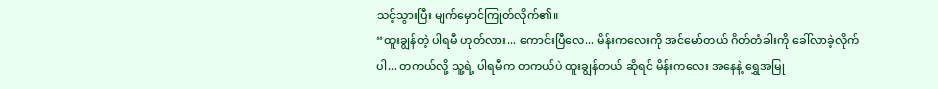သင့်သွားပြီး မျက်မှောင်ကြုတ်လိုက်၏။
“ထူးချွန်တဲ့ ပါရမီ ဟုတ်လား... ကောင်းပြီလေ... မိန်းကလေးကို အင်မော်တယ် ဂိတ်တံခါးကို ခေါ်လာခဲ့လိုက်ပါ... တကယ်လို့ သူ့ရဲ့ ပါရမီက တကယ်ပဲ ထူးချွန်တယ် ဆိုရင် မိန်းကလေး အနေနဲ့ ရွှေအမြု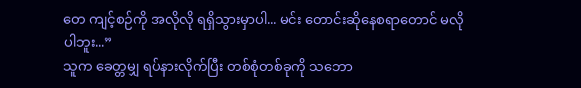တေ ကျင့်စဉ်ကို အလိုလို ရရှိသွားမှာပါ... မင်း တောင်းဆိုနေစရာတောင် မလိုပါဘူး...”
သူက ခေတ္တမျှ ရပ်နားလိုက်ပြီး တစ်စုံတစ်ခုကို သဘော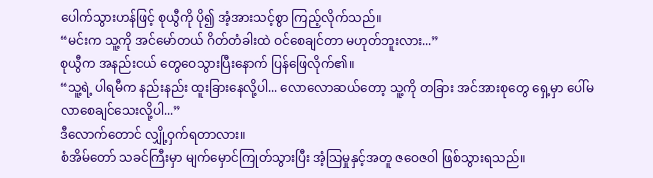ပေါက်သွားဟန်ဖြင့် စုယွီကို ပို၍ အံ့အားသင့်စွာ ကြည့်လိုက်သည်။
“မင်းက သူ့ကို အင်မော်တယ် ဂိတ်တံခါးထဲ ဝင်စေချင်တာ မဟုတ်ဘူးလား...”
စုယွီက အနည်းငယ် တွေဝေသွားပြီးနောက် ပြန်ဖြေလိုက်၏။
“သူ့ရဲ့ ပါရမီက နည်းနည်း ထူးခြားနေလို့ပါ... လောလောဆယ်တော့ သူ့ကို တခြား အင်အားစုတွေ ရှေ့မှာ ပေါ်မလာစေချင်သေးလို့ပါ...”
ဒီလောက်တောင် လျှို့ဝှက်ရတာလား။
စံအိမ်တော် သခင်ကြီးမှာ မျက်မှောင်ကြုတ်သွားပြီး အံ့သြမှုနှင့်အတူ ဇဝေဇဝါ ဖြစ်သွားရသည်။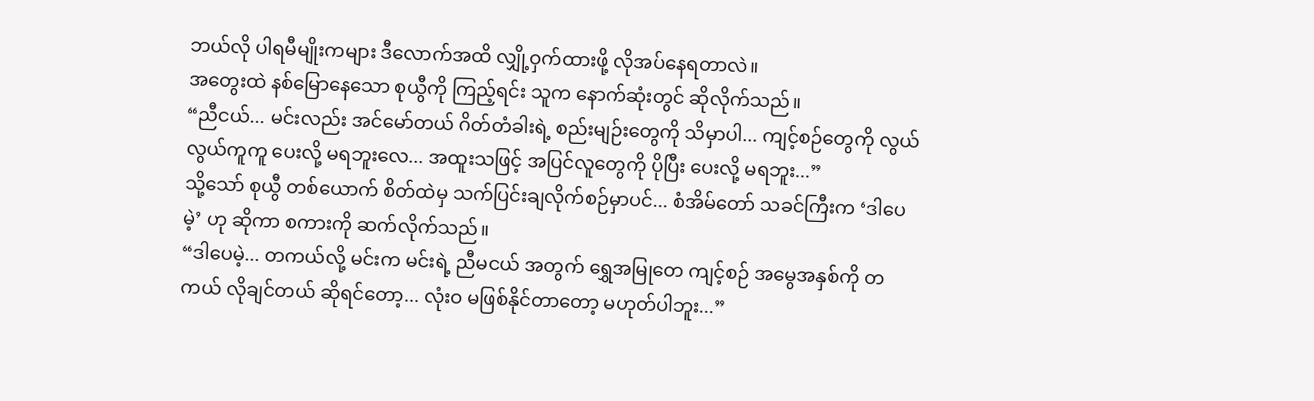ဘယ်လို ပါရမီမျိုးကများ ဒီလောက်အထိ လျှို့ဝှက်ထားဖို့ လိုအပ်နေရတာလဲ။
အတွေးထဲ နစ်မြောနေသော စုယွီကို ကြည့်ရင်း သူက နောက်ဆုံးတွင် ဆိုလိုက်သည်။
“ညီငယ်... မင်းလည်း အင်မော်တယ် ဂိတ်တံခါးရဲ့ စည်းမျဉ်းတွေကို သိမှာပါ... ကျင့်စဉ်တွေကို လွယ်လွယ်ကူကူ ပေးလို့ မရဘူးလေ... အထူးသဖြင့် အပြင်လူတွေကို ပိုပြီး ပေးလို့ မရဘူး...”
သို့သော် စုယွီ တစ်ယောက် စိတ်ထဲမှ သက်ပြင်းချလိုက်စဉ်မှာပင်... စံအိမ်တော် သခင်ကြီးက ‘ဒါပေမဲ့’ ဟု ဆိုကာ စကားကို ဆက်လိုက်သည်။
“ဒါပေမဲ့... တကယ်လို့ မင်းက မင်းရဲ့ ညီမငယ် အတွက် ရွှေအမြုတေ ကျင့်စဉ် အမွေအနှစ်ကို တကယ် လိုချင်တယ် ဆိုရင်တော့... လုံးဝ မဖြစ်နိုင်တာတော့ မဟုတ်ပါဘူး...”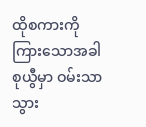ထိုစကားကို ကြားသောအခါ စုယွီမှာ ဝမ်းသာသွား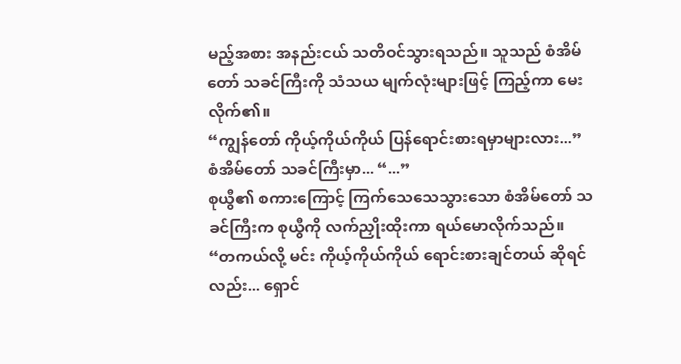မည့်အစား အနည်းငယ် သတိဝင်သွားရသည်။ သူသည် စံအိမ်တော် သခင်ကြီးကို သံသယ မျက်လုံးများဖြင့် ကြည့်ကာ မေးလိုက်၏။
“ကျွန်တော် ကိုယ့်ကိုယ်ကိုယ် ပြန်ရောင်းစားရမှာများလား...”
စံအိမ်တော် သခင်ကြီးမှာ... “...”
စုယွီ၏ စကားကြောင့် ကြက်သေသေသွားသော စံအိမ်တော် သခင်ကြီးက စုယွီကို လက်ညှိုးထိုးကာ ရယ်မောလိုက်သည်။
“တကယ်လို့ မင်း ကိုယ့်ကိုယ်ကိုယ် ရောင်းစားချင်တယ် ဆိုရင်လည်း... ရှောင်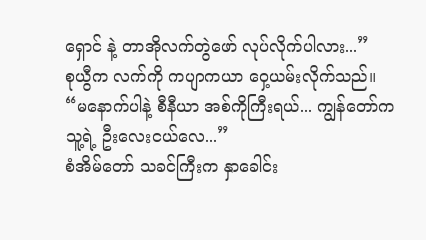ရှောင် နဲ့ တာအိုလက်တွဲဖော် လုပ်လိုက်ပါလား...”
စုယွီက လက်ကို ကပျာကယာ ဝှေ့ယမ်းလိုက်သည်။
“မနောက်ပါနဲ့ စီနီယာ အစ်ကိုကြီးရယ်... ကျွန်တော်က သူ့ရဲ့ ဦးလေးငယ်လေ...”
စံအိမ်တော် သခင်ကြီးက နှာခေါင်း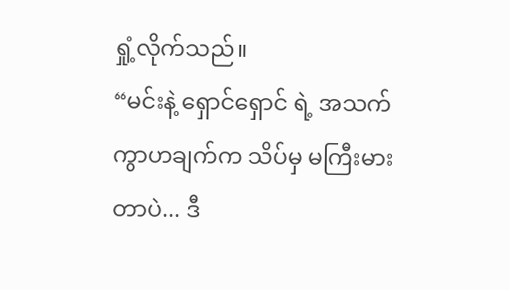ရှုံ့လိုက်သည်။
“မင်းနဲ့ ရှောင်ရှောင် ရဲ့ အသက်ကွာဟချက်က သိပ်မှ မကြီးမားတာပဲ... ဒီ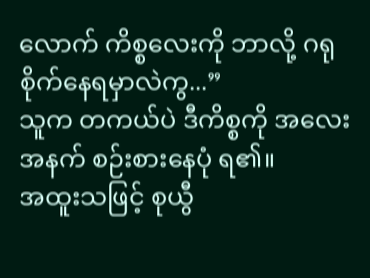လောက် ကိစ္စလေးကို ဘာလို့ ဂရုစိုက်နေရမှာလဲကွ...”
သူက တကယ်ပဲ ဒီကိစ္စကို အလေးအနက် စဉ်းစားနေပုံ ရ၏။
အထူးသဖြင့် စုယွီ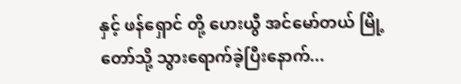နှင့် ဖန်ရှောင် တို့ ဟေးယွီ အင်မော်တယ် မြို့တော်သို့ သွားရောက်ခဲ့ပြီးနောက်...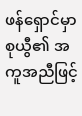ဖန်ရှောင်မှာ စုယွီ၏ အကူအညီဖြင့်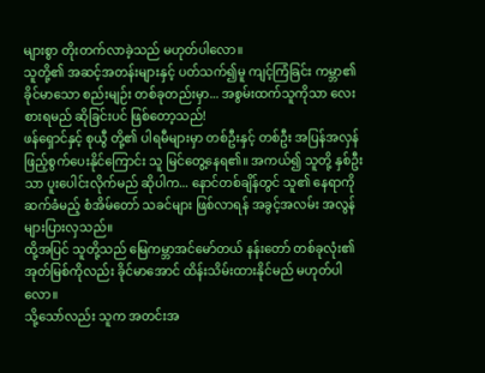များစွာ တိုးတက်လာခဲ့သည် မဟုတ်ပါလော။
သူတို့၏ အဆင့်အတန်းများနှင့် ပတ်သက်၍မူ ကျင့်ကြံခြင်း ကမ္ဘာ၏ ခိုင်မာသော စည်းမျဉ်း တစ်ခုတည်းမှာ... အစွမ်းထက်သူကိုသာ လေးစားရမည် ဆိုခြင်းပင် ဖြစ်တော့သည်!
ဖန်ရှောင်နှင့် စုယွီ တို့၏ ပါရမီများမှာ တစ်ဦးနှင့် တစ်ဦး အပြန်အလှန် ဖြည့်စွက်ပေးနိုင်ကြောင်း သူ မြင်တွေ့နေရ၏။ အကယ်၍ သူတို့ နှစ်ဦးသာ ပူးပေါင်းလိုက်မည် ဆိုပါက... နောင်တစ်ချိန်တွင် သူ၏ နေရာကို ဆက်ခံမည့် စံအိမ်တော် သခင်များ ဖြစ်လာရန် အခွင့်အလမ်း အလွန် များပြားလှသည်။
ထို့အပြင် သူတို့သည် မြေကမ္ဘာအင်မော်တယ် နန်းတော် တစ်ခုလုံး၏ အုတ်မြစ်ကိုလည်း ခိုင်မာအောင် ထိန်းသိမ်းထားနိုင်မည် မဟုတ်ပါလော။
သို့သော်လည်း သူက အတင်းအ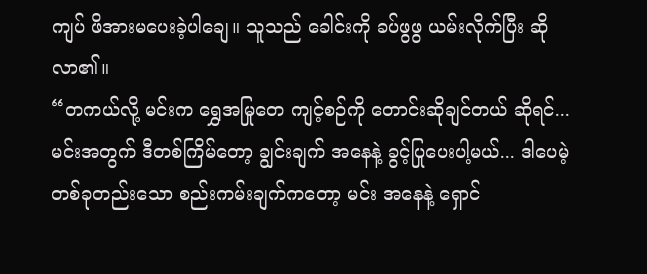ကျပ် ဖိအားမပေးခဲ့ပါချေ။ သူသည် ခေါင်းကို ခပ်ဖွဖွ ယမ်းလိုက်ပြီး ဆိုလာ၏။
“တကယ်လို့ မင်းက ရွှေအမြုတေ ကျင့်စဉ်ကို တောင်းဆိုချင်တယ် ဆိုရင်... မင်းအတွက် ဒီတစ်ကြိမ်တော့ ချွင်းချက် အနေနဲ့ ခွင့်ပြုပေးပါ့မယ်... ဒါပေမဲ့ တစ်ခုတည်းသော စည်းကမ်းချက်ကတော့ မင်း အနေနဲ့ ရှောင်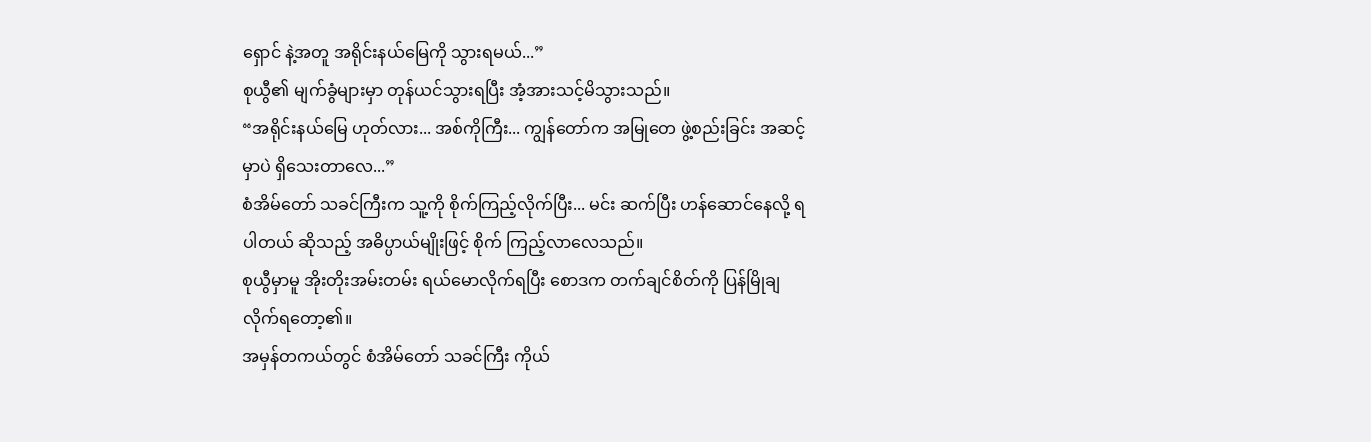ရှောင် နဲ့အတူ အရိုင်းနယ်မြေကို သွားရမယ်...”
စုယွီ၏ မျက်ခွံများမှာ တုန်ယင်သွားရပြီး အံ့အားသင့်မိသွားသည်။
“အရိုင်းနယ်မြေ ဟုတ်လား... အစ်ကိုကြီး... ကျွန်တော်က အမြုတေ ဖွဲ့စည်းခြင်း အဆင့်မှာပဲ ရှိသေးတာလေ...”
စံအိမ်တော် သခင်ကြီးက သူ့ကို စိုက်ကြည့်လိုက်ပြီး... မင်း ဆက်ပြီး ဟန်ဆောင်နေလို့ ရပါတယ် ဆိုသည့် အဓိပ္ပာယ်မျိုးဖြင့် စိုက် ကြည့်လာလေသည်။
စုယွီမှာမူ အိုးတိုးအမ်းတမ်း ရယ်မောလိုက်ရပြီး စောဒက တက်ချင်စိတ်ကို ပြန်မြိုချလိုက်ရတော့၏။
အမှန်တကယ်တွင် စံအိမ်တော် သခင်ကြီး ကိုယ်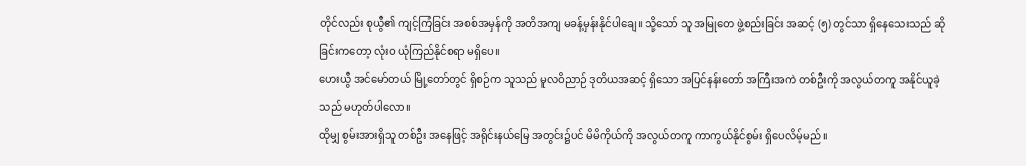တိုင်လည်း စုယွီ၏ ကျင့်ကြံခြင်း အစစ်အမှန်ကို အတိအကျ မခန့်မှန်းနိုင်ပါချေ။ သို့သော် သူ အမြုတေ ဖွဲ့စည်းခြင်း အဆင့် (၅) တွင်သာ ရှိနေသေးသည် ဆိုခြင်းကတော့ လုံးဝ ယုံကြည်နိုင်စရာ မရှိပေ။
ဟေးယွီ အင်မော်တယ် မြို့တော်တွင် ရှိစဉ်က သူသည် မူလဝိညာဉ် ဒုတိယအဆင့် ရှိသော အပြင်နန်းတော် အကြီးအကဲ တစ်ဦးကို အလွယ်တကူ အနိုင်ယူခဲ့သည် မဟုတ်ပါလော။
ထိုမျှ စွမ်းအားရှိသူ တစ်ဦး အနေဖြင့် အရိုင်းနယ်မြေ အတွင်း၌ပင် မိမိကိုယ်ကို အလွယ်တကူ ကာကွယ်နိုင်စွမ်း ရှိပေလိမ့်မည်။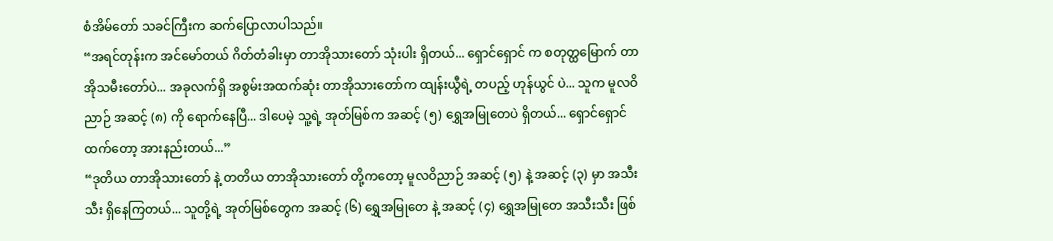စံအိမ်တော် သခင်ကြီးက ဆက်ပြောလာပါသည်။
“အရင်တုန်းက အင်မော်တယ် ဂိတ်တံခါးမှာ တာအိုသားတော် သုံးပါး ရှိတယ်... ရှောင်ရှောင် က စတုတ္ထမြောက် တာအိုသမီးတော်ပဲ... အခုလက်ရှိ အစွမ်းအထက်ဆုံး တာအိုသားတော်က ထျန်းယွီရဲ့ တပည့် ဟုန်ယွင် ပဲ... သူက မူလဝိညာဉ် အဆင့် (၈) ကို ရောက်နေပြီ... ဒါပေမဲ့ သူ့ရဲ့ အုတ်မြစ်က အဆင့် (၅) ရွှေအမြုတေပဲ ရှိတယ်... ရှောင်ရှောင် ထက်တော့ အားနည်းတယ်...”
“ဒုတိယ တာအိုသားတော် နဲ့ တတိယ တာအိုသားတော် တို့ကတော့ မူလဝိညာဉ် အဆင့် (၅) နဲ့ အဆင့် (၃) မှာ အသီးသီး ရှိနေကြတယ်... သူတို့ရဲ့ အုတ်မြစ်တွေက အဆင့် (၆) ရွှေအမြုတေ နဲ့ အဆင့် (၄) ရွှေအမြုတေ အသီးသီး ဖြစ်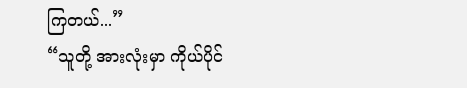ကြတယ်...”
“သူတို့ အားလုံးမှာ ကိုယ်ပိုင်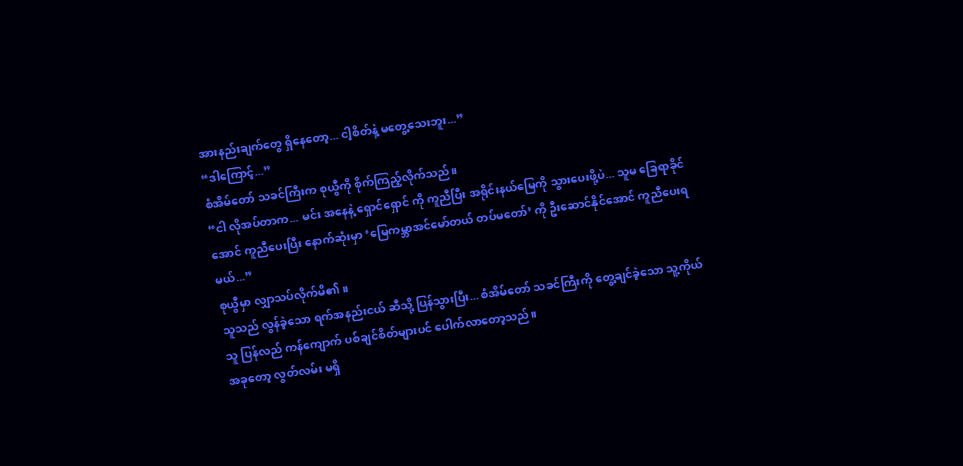အားနည်းချက်တွေ ရှိနေတော့... ငါ့စိတ်နဲ့ မတွေ့သေးဘူး...”
“ဒါကြောင့်...”
စံအိမ်တော် သခင်ကြီးက စုယွီကို စိုက်ကြည့်လိုက်သည်။
“ငါ လိုအပ်တာက... မင်း အနေနဲ့ ရှောင်ရှောင် ကို ကူညီပြီး အရိုင်းနယ်မြေကို သွားပေးဖို့ပဲ... သူမ ခြေရာခိုင်အောင် ကူညီပေးပြီး နောက်ဆုံးမှာ ‘မြေကမ္ဘာအင်မော်တယ် တပ်မတော်’ ကို ဦးဆောင်နိုင်အောင် ကူညီပေးရမယ်...”
စုယွီမှာ လျှာသပ်လိုက်မိ၏။
သူသည် လွန်ခဲ့သော ရက်အနည်းငယ် ဆီသို့ ပြန်သွားပြီး... စံအိမ်တော် သခင်ကြီးကို တွေ့ချင်ခဲ့သော သူ့ကိုယ်သူ ပြန်လည် ကန်ကျောက် ပစ်ချင်စိတ်များပင် ပေါက်လာတော့သည်။
အခုတော့ လွတ်လမ်း မရှိ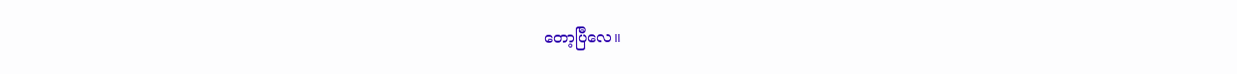တော့ပြီလေ။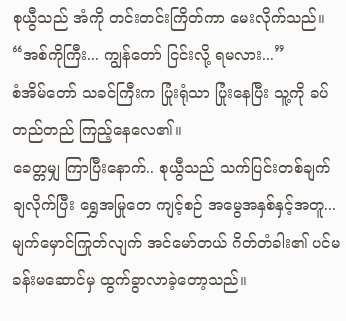စုယွီသည် အံကို တင်းတင်းကြိတ်ကာ မေးလိုက်သည်။
“အစ်ကိုကြီး... ကျွန်တော် ငြင်းလို့ ရမလား...”
စံအိမ်တော် သခင်ကြီးက ပြုံးရုံသာ ပြုံးနေပြီး သူ့ကို ခပ်တည်တည် ကြည့်နေလေ၏။
ခေတ္တမျှ ကြာပြီးနောက်.. စုယွီသည် သက်ပြင်းတစ်ချက် ချလိုက်ပြီး ရွှေအမြုတေ ကျင့်စဉ် အမွေအနှစ်နှင့်အတူ... မျက်မှောင်ကြုတ်လျက် အင်မော်တယ် ဂိတ်တံခါး၏ ပင်မခန်းမဆောင်မှ ထွက်ခွာလာခဲ့တော့သည်။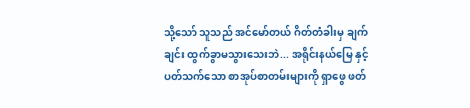သို့သော် သူသည် အင်မော်တယ် ဂိတ်တံခါးမှ ချက်ချင်း ထွက်ခွာမသွားသေးဘဲ... အရိုင်းနယ်မြေ နှင့် ပတ်သက်သော စာအုပ်စာတမ်းများကို ရှာဖွေ ဖတ်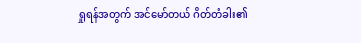ရှုရန်အတွက် အင်မော်တယ် ဂိတ်တံခါး၏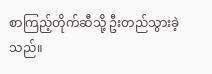စာကြည့်တိုက်ဆီသို့ ဦးတည်သွားခဲ့သည်။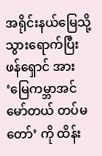အရိုင်းနယ်မြေသို့ သွားရောက်ပြီး ဖန်ရှောင် အား ‘မြေကမ္ဘာအင်မော်တယ် တပ်မတော်’ ကို ထိန်း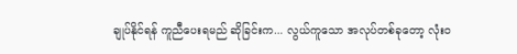ချုပ်နိုင်ရန် ကူညီပေးရမည် ဆိုခြင်းက... လွယ်ကူသော အလုပ်တစ်ခုတော့ လုံးဝ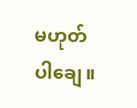မဟုတ်ပါချေ။